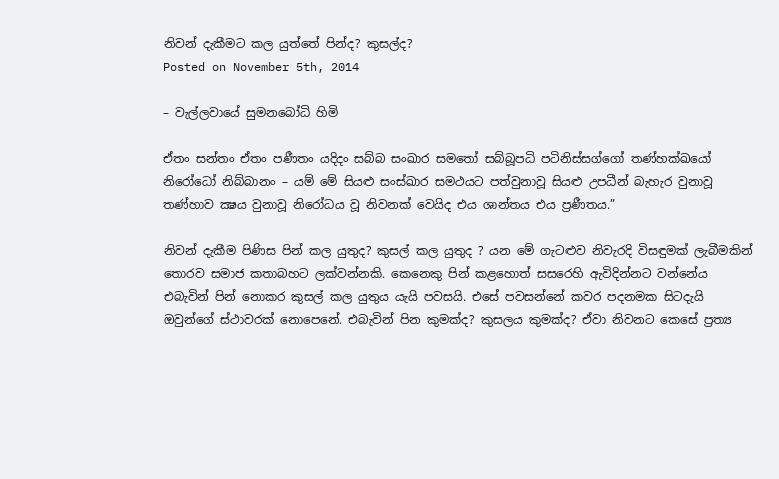නිවන් දැකීමට කල යුත්තේ පින්ද? කුසල්ද?
Posted on November 5th, 2014

– වැල්ලවායේ සුමනබෝධි හිමි

ඒතං සන්තං ඒතං පණීතං යදිදං සබ්බ සංඛාර සමතෝ සබ්බූපධි පටිනිස්සග්ගෝ තණ්හක්ඛයෝ නිරෝධෝ නිබ්බානං – යම් මේ සියළු සංස්ඛාර සමථයට පත්වුනාවූ සියළු උපධීන් බැහැර වුනාවූ තණ්හාව ක්‍ෂය වුනාවූ නිරෝධය වූ නිවනක් වෙයිද එය ශාන්තය එය ප්‍රණීතය.”

නිවන් දැකීම පිණිස පින් කල යුතුද? කුසල් කල යුතුද ? යන මේ ගැටළුව නිවැරදි විසඳුමක් ලැබීමකින් තොරව සමාජ කතාබහට ලක්වන්නකි. කෙනෙකු පින් කළහොත් සසරෙහි ඇවිදින්නට වන්නේය එබැවින් පින් නොකර කුසල් කල යුතුය යැයි පවසයි. එසේ පවසන්නේ කවර පදනමක සිටදැයි ඔවුන්ගේ ස්ථාවරක් නොපෙනේ. එබැවින් පින කුමක්ද? කුසලය කුමක්ද? ඒවා නිවනට කෙසේ ප්‍රත්‍ය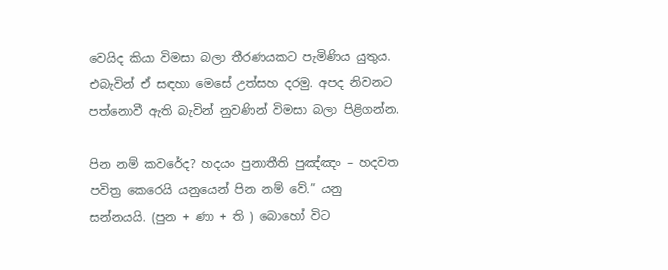වෙයිද කියා විමසා බලා තීරණයකට පැමිණිය යුතුය. එබැවින් ඒ සඳහා මෙසේ උත්සහ දරමු. අපද නිවනට පත්නොවී ඇති බැවින් නුවණින් විමසා බලා පිළිගන්න.

පින නම් කවරේද? හදයං පුනාතීති පුඤ්ඤං – හදවත පවිත්‍ර කෙරෙයි යනුයෙන් පින නම් වේ.” යනු සන්නයයි. (පුන + ණා + ති ) බොහෝ විට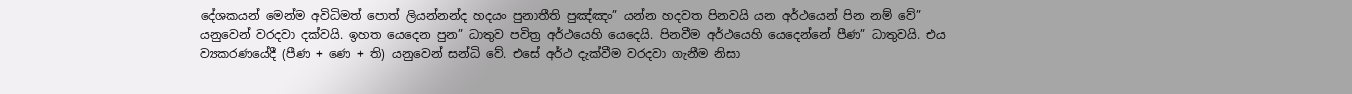දේශකයන් මෙන්ම අවිධිමත් පොත් ලියන්නන්ද හදයං පුනාතීති පුඤ්ඤං” යන්න හදවත පිනවයි යන අර්ථයෙන් පින නම් වේ” යනුවෙන් වරදවා දක්වයි. ඉහත යෙදෙන පුන” ධාතුව පවිත්‍ර අර්ථයෙහි යෙදෙයි. පිනවීම අර්ථයෙහි යෙදෙන්නේ පීණ” ධාතුවයි. එය ව්‍යකරණයේදී (පීණ + ණෙ + ති) යනුවෙන් සන්ධි වේ. එසේ අර්ථ දැක්වීම වරදවා ගැනීම නිසා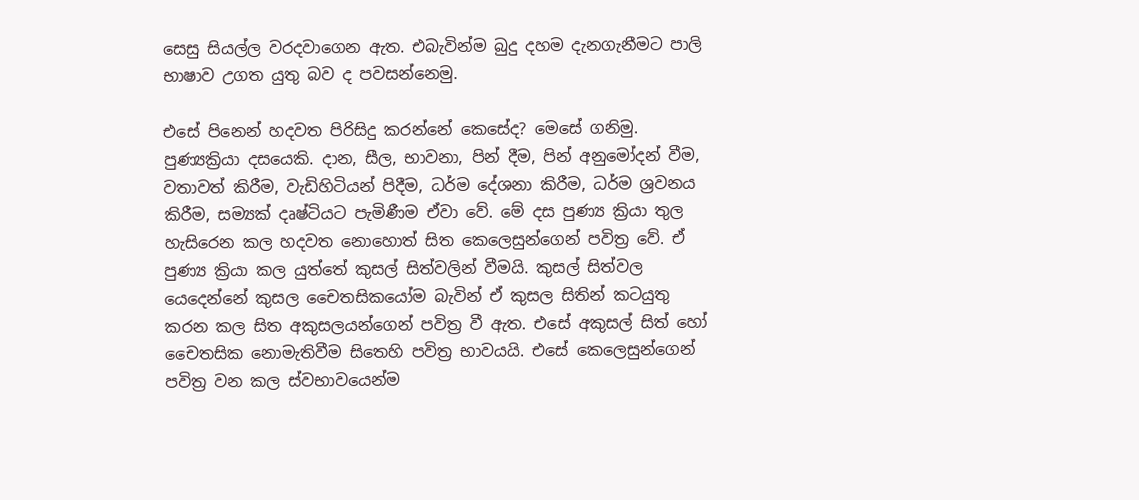සෙසු සියල්ල වරදවාගෙන ඇත. එබැවින්ම බුදු දහම දැනගැනීමට පාලි භාෂාව උගත යුතු බව ද පවසන්නෙමු.

එසේ පිනෙන් හදවත පිරිසිදු කරන්නේ කෙසේද? මෙසේ ගනිමු. පුණ්‍යක්‍රියා දසයෙකි. දාන, සීල, භාවනා, පින් දීම, පින් අනුමෝදන් වීම, වතාවත් කිරීම, වැඩිහිටියන් පිදීම, ධර්ම දේශනා කිරීම, ධර්ම ශ්‍රවනය කිරීම, සම්‍යක් දෘෂ්ටියට පැමිණීම ඒවා වේ. මේ දස පුණ්‍ය ක්‍රියා තුල හැසිරෙන කල හදවත නොහොත් සිත කෙලෙසුන්ගෙන් පවිත්‍ර වේ. ඒ පුණ්‍ය ක්‍රියා කල යුත්තේ කුසල් සිත්වලින් වීමයි. කුසල් සිත්වල යෙදෙන්නේ කුසල චෛතසිකයෝම බැවින් ඒ කුසල සිතින් කටයුතු කරන කල සිත අකුසලයන්ගෙන් පවිත්‍ර වී ඇත. එසේ අකුසල් සිත් හෝ චෛතසික නොමැතිවීම සිතෙහි පවිත්‍ර භාවයයි. එසේ කෙලෙසුන්ගෙන් පවිත්‍ර වන කල ස්වභාවයෙන්ම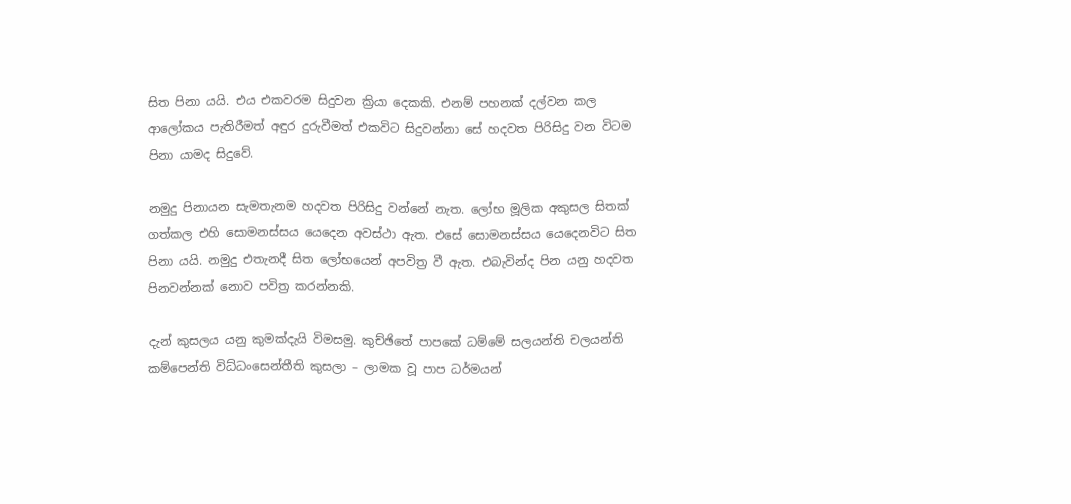සිත පිනා යයි. එය එකවරම සිදුවන ක්‍රියා දෙකකි. එනම් පහනක් දල්වන කල ආලෝකය පැතිරීමත් අඳුර දුරුවීමත් එකවිට සිදුවන්නා සේ හදවත පිරිසිදු වන විටම පිනා යාමද සිදුවේ.

නමුදු පිනායන සැමතැනම හදවත පිරිසිදු වන්නේ නැත. ලෝභ මූලික අකුසල සිතක් ගත්කල එහි සොමනස්සය යෙදෙන අවස්ථා ඇත. එසේ සොමනස්සය යෙදෙනවිට සිත පිනා යයි. නමුදු එතැනදී සිත ලෝභයෙන් අපවිත්‍ර වී ඇත. එබැවින්ද පින යනු හදවත පිනවන්නක් නොව පවිත්‍ර කරන්නකි.

දැන් කුසලය යනු කුමක්දැයි විමසමු. කුච්ඡිතේ පාපකේ ධම්මේ සලයන්ති චලයන්ති කම්පෙන්ති විධ්ධංසෙන්තීති කුසලා – ලාමක වූ පාප ධර්මයන්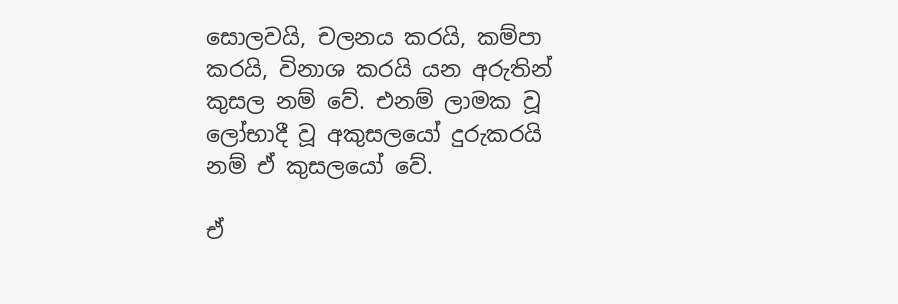සොලවයි, චලනය කරයි, කම්පා කරයි, විනාශ කරයි යන අරුතින් කුසල නම් වේ. එනම් ලාමක වූ ලෝභාදී වූ අකුසලයෝ දුරුකරයි නම් ඒ කුසලයෝ වේ.

ඒ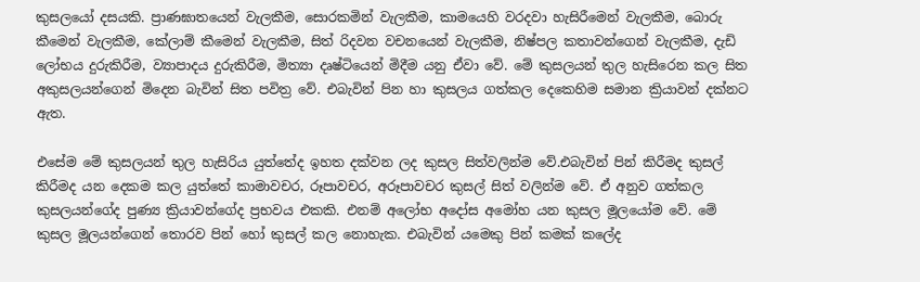කුසලයෝ දසයකි. ප්‍රාණඝාතයෙන් වැලකීම, සොරකමින් වැලකීම, කාමයෙහි වරදවා හැසිරීමෙන් වැලකීම, බොරු කීමෙන් වැලකීම, කේලාම් කීමෙන් වැලකීම, සිත් රිදවන වචනයෙන් වැලකීම, නිෂ්පල කතාවන්ගෙන් වැලකීම, දැඩි ලෝභය දුරුකිරීම, ව්‍යාපාදය දුරුකිරීම, මිත්‍යා දෘෂ්ටියෙන් මිදීම යනු ඒවා වේ. මේ කුසලයන් තුල හැසිරෙන කල සිත අකුසලයන්ගෙන් මිදෙන බැවින් සිත පවිත්‍ර වේ. එබැවින් පින හා කුසලය ගත්කල දෙකෙහිම සමාන ක්‍රියාවන් දක්නට ඇත.

එසේම මේ කුසලයන් තුල හැසිරිය යුත්තේද ඉහත දක්වන ලද කුසල සිත්වලින්ම වේ.එබැවින් පින් කිරීමද කුසල් කිරීමද යන දෙකම කල යුත්තේ කාමාවචර, රූපාවචර, අරූපාවචර කුසල් සිත් වලින්ම වේ. ඒ අනුව ගත්කල කුසලයන්ගේද පුණ්‍ය ක්‍රියාවන්ගේද ප්‍රභවය එකකි. එනම් අලෝභ අදෝස අමෝහ යන කුසල මූලයෝම වේ. මේ කුසල මූලයන්ගෙන් තොරව පින් හෝ කුසල් කල නොහැක. එබැවින් යමෙකු පින් කමක් කලේද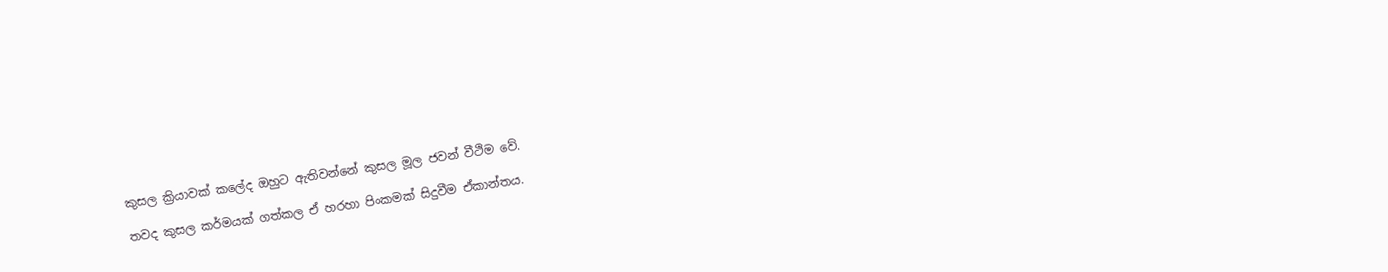කුසල ක්‍රියාවක් කලේද ඔහුට ඇතිවන්නේ කුසල මූල ජවන් වීථිම වේ.

තවද කුසල කර්මයක් ගත්කල ඒ හරහා පිංකමක් සිදුවීම ඒකාන්තය.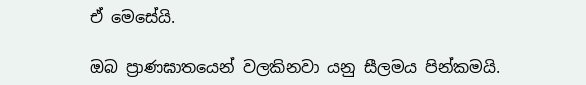ඒ මෙසේයි.

ඔබ ප්‍රාණඝාතයෙන් වලකිනවා යනු සීලමය පින්කමයි.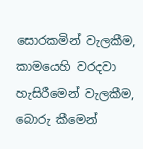සොරකමින් වැලකීම, කාමයෙහි වරදවා හැසිරීමෙන් වැලකීම, බොරු කීමෙන්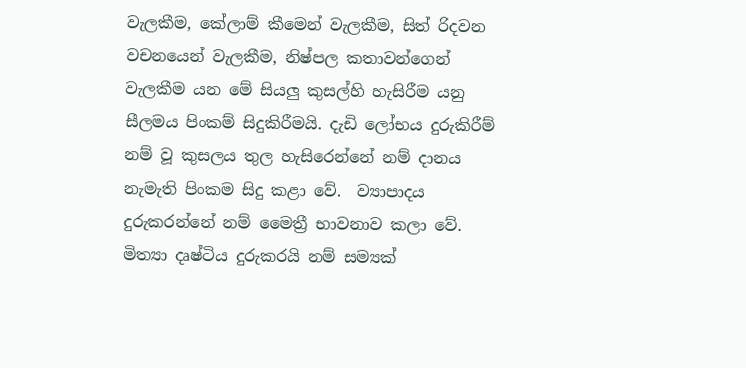වැලකීම, කේලාම් කීමෙන් වැලකීම, සිත් රිදවන වචනයෙන් වැලකීම, නිෂ්පල කතාවන්ගෙන් වැලකීම යන මේ සියලු කුසල්හි හැසිරීම යනු සීලමය පිංකම් සිදුකිරීමයි. දැඩි ලෝභය දුරුකිරීම් නම් වූ කුසලය තුල හැසිරෙන්නේ නම් දානය නැමැති පිංකම සිදු කළා වේ.  ව්‍යාපාදය දුරුකරන්නේ නම් මෛත්‍රී භාවනාව කලා වේ. මිත්‍යා දෘෂ්ටිය දුරුකරයි නම් සම්‍යක්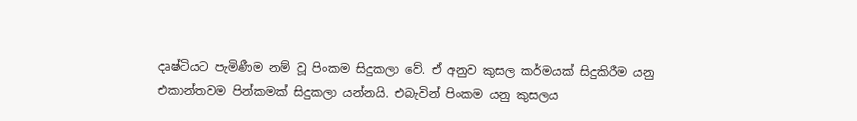දෘෂ්ටියට පැමිණීම නම් වූ පිංකම සිදුකලා වේ. ඒ අනුව කුසල කර්මයක් සිදුකිරීම යනු එකාන්තවම පින්කමක් සිදුකලා යන්නයි. එබැවින් පිංකම යනු කුසලය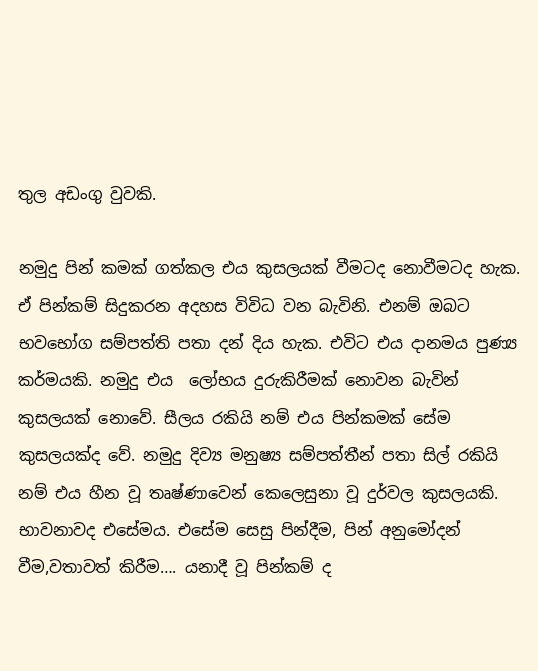තුල අඩංගු වුවකි.

නමුදු පින් කමක් ගත්කල එය කුසලයක් වීමටද නොවීමටද හැක. ඒ පින්කම් සිදුකරන අදහස විවිධ වන බැවිනි. එනම් ඔබට භවභෝග සම්පත්ති පතා දන් දිය හැක. එවිට එය දානමය පුණ්‍ය කර්මයකි. නමුදු එය  ලෝභය දුරුකිරීමක් නොවන බැවින් කුසලයක් නොවේ. සීලය රකියි නම් එය පින්කමක් සේම කුසලයක්ද වේ. නමුදු දිව්‍ය මනුෂ්‍ය සම්පත්තීන් පතා සිල් රකියි නම් එය හීන වූ තෘෂ්ණාවෙන් කෙලෙසුනා වූ දුර්වල කුසලයකි. භාවනාවද එසේමය. එසේම සෙසු පින්දීම, පින් අනුමෝදන් වීම,වතාවත් කිරීම…. යනාදී වූ පින්කම් ද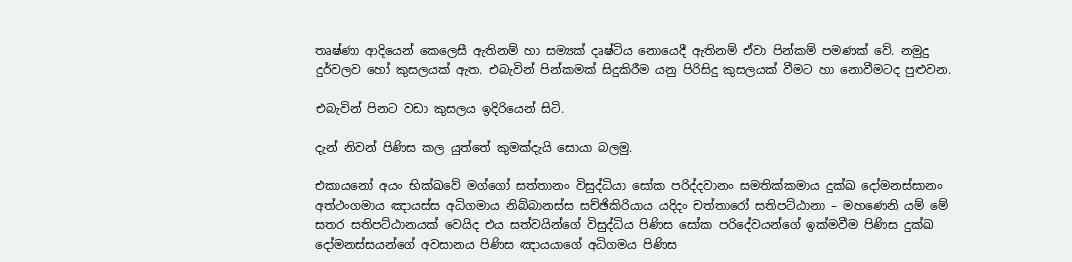තෘෂ්ණා ආදියෙන් කෙලෙසී ඇතිනම් හා සම්‍යක් දෘෂ්ටිය නොයෙදී ඇතිනම් ඒවා පින්කම් පමණක් වේ. නමුදු දුර්වලව හෝ කුසලයක් ඇත. එබැවින් පින්කමක් සිදුකිරීම යනු පිරිසිදු කුසලයක් වීමට හා නොවීමටද පුළුවන.

එබැවින් පිනට වඩා කුසලය ඉදිරියෙන් සිටි.

දැන් නිවන් පිණිස කල යුත්තේ කුමක්දැයි සොයා බලමු.

එකායනෝ අයං භික්ඛවේ මග්ගෝ සත්තානං විසුද්ධියා සෝක පරිද්දවානං සමතික්කමාය දුක්ඛ දෝමනස්සානං අත්ථංගමාය ඤායස්ස අධිගමාය නිබ්බානස්ස සච්ඡිකිරියාය යදිදං චත්තාරෝ සතිපට්ඨානා – මහණෙනි යම් මේ සතර සතිපට්ඨානයක් වෙයිද එය සත්වයින්ගේ විසුද්ධිය පිණිස සෝක පරිදේවයන්ගේ ඉක්මවීම පිණිස දුක්ඛ දෝමනස්සයන්ගේ අවසානය පිණිස ඤායයාගේ අධිගමය පිණිස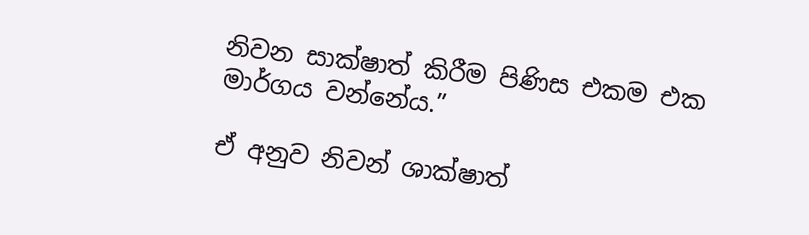නිවන සාක්ෂාත් කිරීම පිණිස එකම එක මාර්ගය වන්නේය.”

ඒ අනුව නිවන් ශාක්ෂාත්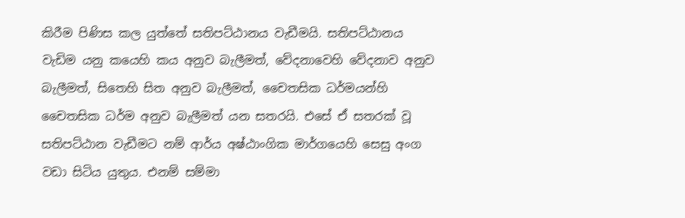කිරීම පිණිස කල යුත්තේ සතිපට්ඨානය වැඩීමයි. සතිපට්ඨානය වැඩිම යනු කයෙහි කය අනුව බැලීමත්, වේදනාවෙහි වේදනාව අනුව බැලීමත්, සිතෙහි සිත අනුව බැලීමත්, චෛතසික ධර්මයන්හි චෛතසික ධර්ම අනුව බැලීමත් යන සතරයි. එසේ ඒ සතරක් වූ සතිපට්ඨාන වැඩීමට නම් ආර්ය අෂ්ඨාංගික මාර්ගයෙහි සෙසු අංග වඩා සිටිය යුතුය. එනම් සම්මා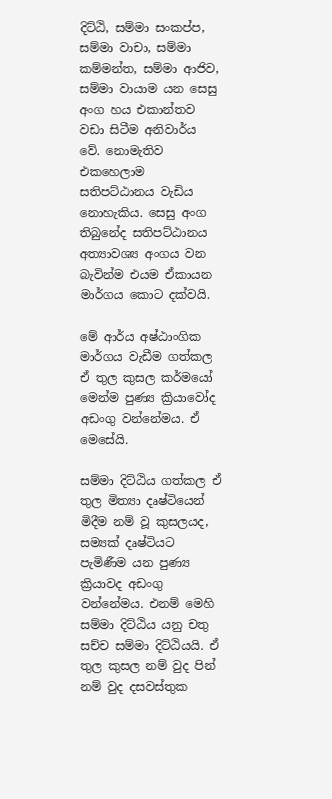දිට්ඨි, සම්මා සංකප්ප, සම්මා වාචා, සම්මා කම්මන්ත, සම්මා ආජිව, සම්මා වායාම යන සෙසු අංග හය එකාන්තව වඩා සිටීම අනිවාර්ය වේ. නොමැතිව එකහෙලාම සතිපට්ඨානය වැඩිය නොහැකිය. සෙසු අංග තිබුනේද සතිපට්ඨානය අත්‍යාවශ්‍ය අංගය වන බැවින්ම එයම ඒකායන මාර්ගය කොට දක්වයි.

මේ ආර්ය අෂ්ඨාංගික මාර්ගය වැඩීම ගත්කල ඒ තුල කුසල කර්මයෝ  මෙන්ම පුණ්‍ය ක්‍රියාවෝද අඩංගු වන්නේමය. ඒ මෙසේයි.

සම්මා දිට්ඨිය ගත්කල ඒ තුල මිත්‍යා දෘෂ්ටියෙන් මිදීම නම් වූ කුසලයද, සම්‍යක් දෘෂ්ටියට පැමිණීම යන පුණ්‍ය ක්‍රියාවද අඩංගු වන්නේමය. එනම් මෙහි සම්මා දිට්ඨිය යනු චතු සච්ච සම්මා දිට්ඨියයි. ඒ තුල කුසල නම් වුද පින් නම් වුද දසවස්තුක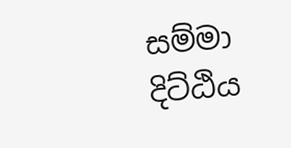සම්මා දිට්ඨිය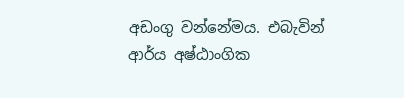අඩංගු වන්නේමය. එබැවින් ආර්ය අෂ්ඨාංගික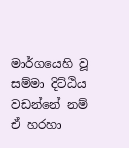මාර්ගයෙහි වූ සම්මා දිට්ඨිය වඩන්නේ නම් ඒ හරහා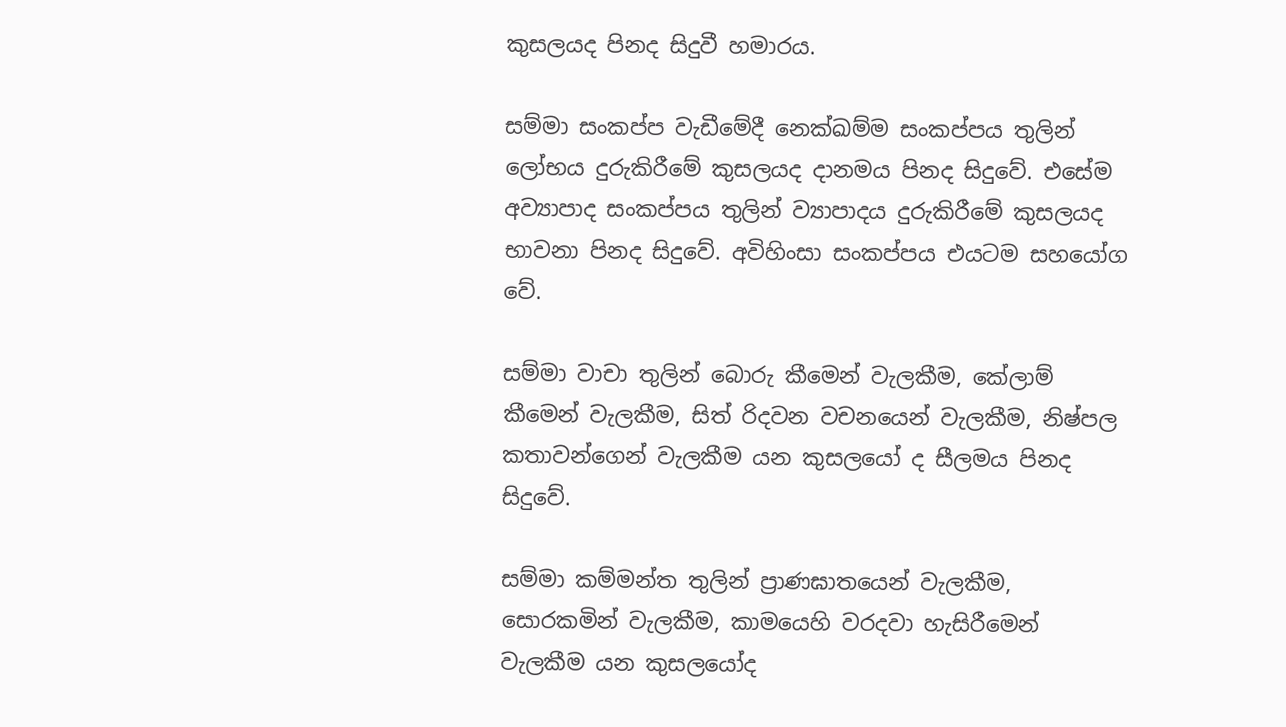කුසලයද පිනද සිදුවී හමාරය.

සම්මා සංකප්ප වැඩීමේදී නෙක්ඛම්ම සංකප්පය තුලින් ලෝභය දුරුකිරීමේ කුසලයද දානමය පිනද සිදුවේ. එසේම අව්‍යාපාද සංකප්පය තුලින් ව්‍යාපාදය දුරුකිරීමේ කුසලයද භාවනා පිනද සිදුවේ. අවිහිංසා සංකප්පය එයටම සහයෝග වේ.

සම්මා වාචා තුලින් බොරු කීමෙන් වැලකීම, කේලාම් කීමෙන් වැලකීම, සිත් රිදවන වචනයෙන් වැලකීම, නිෂ්පල කතාවන්ගෙන් වැලකීම යන කුසලයෝ ද සීලමය පිනද සිදුවේ.

සම්මා කම්මන්ත තුලින් ප්‍රාණඝාතයෙන් වැලකීම, සොරකමින් වැලකීම, කාමයෙහි වරදවා හැසිරීමෙන් වැලකීම යන කුසලයෝද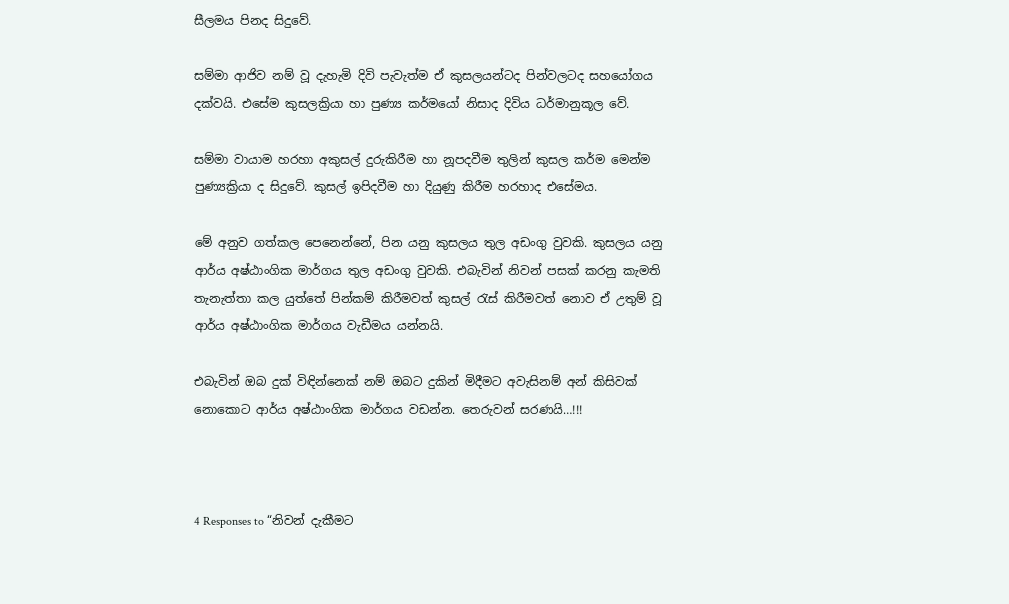සීලමය පිනද සිදුවේ.

සම්මා ආජිව නම් වූ දැහැමි දිවි පැවැත්ම ඒ කුසලයන්ටද පින්වලටද සහයෝගය දක්වයි. එසේම කුසලක්‍රියා හා පුණ්‍ය කර්මයෝ නිසාද දිවිය ධර්මානුකූල වේ.

සම්මා වායාම හරහා අකුසල් දුරුකිරීම හා නූපදවීම තුලින් කුසල කර්ම මෙන්ම පුණ්‍යක්‍රියා ද සිදුවේ. කුසල් ඉපිදවීම හා දියුණු කිරීම හරහාද එසේමය.

මේ අනුව ගත්කල පෙනෙන්නේ, පින යනු කුසලය තුල අඩංගු වුවකි. කුසලය යනු ආර්ය අෂ්ඨාංගික මාර්ගය තුල අඩංගු වුවකි. එබැවින් නිවන් පසක් කරනු කැමති තැනැත්තා කල යුත්තේ පින්කම් කිරීමවත් කුසල් රැස් කිරීමවත් නොව ඒ උතුම් වූ ආර්ය අෂ්ඨාංගික මාර්ගය වැඩීමය යන්නයි.

එබැවින් ඔබ දුක් විඳින්නෙක් නම් ඔබට දුකින් මිදීමට අවැසිනම් අන් කිසිවක් නොකොට ආර්ය අෂ්ඨාංගික මාර්ගය වඩන්න. තෙරුවන් සරණයි…!!!



4 Responses to “නිවන් දැකීමට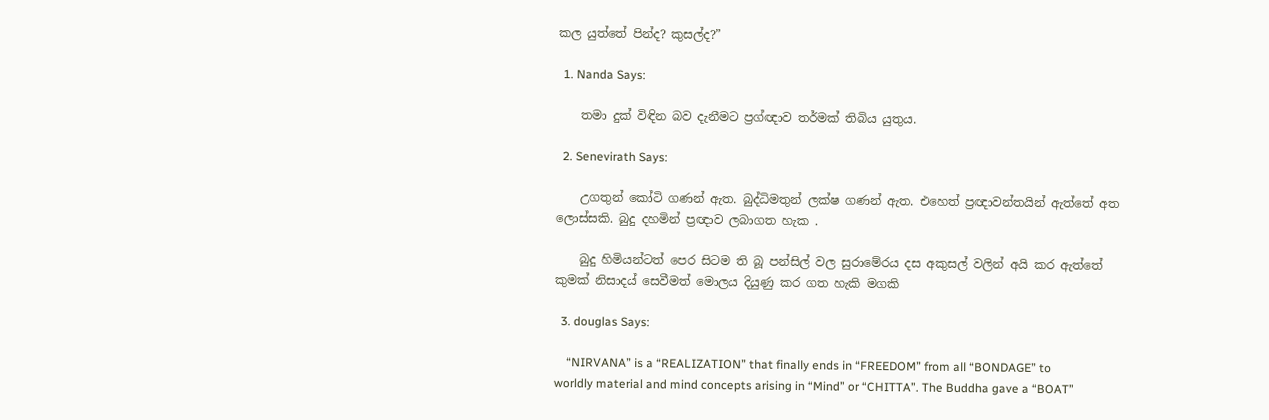කල යුත්තේ පින්ද? කුසල්ද?”

  1. Nanda Says:

    තමා දුක් විඳින බව දැනීමට ප්‍රග්ඥාව තර්මක් තිබිය යුතුය.

  2. Senevirath Says:

    උගතුන් කෝටි ගණන් ඇත. බුද්ධිමතුන් ලක්ෂ ගණන් ඇත. එහෙත් ප්‍රඥාවන්තයින් ඇත්තේ අත ලොස්සකි. බුදු දහමින් ප්‍රඥාව ලබාගත හැක .

    බුදු හිමියන්ටත් පෙර සිටම ති බූ පන්සිල් වල සුරාමේරය දස අකුසල් වලින් අයි කර ඇත්තේ කුමක් නිසාදය් සෙවීමත් මොලය දියුණු කර ගත හැකි මගකි

  3. douglas Says:

    “NIRVANA” is a “REALIZATION” that finally ends in “FREEDOM” from all “BONDAGE” to worldly material and mind concepts arising in “Mind” or “CHITTA”. The Buddha gave a “BOAT”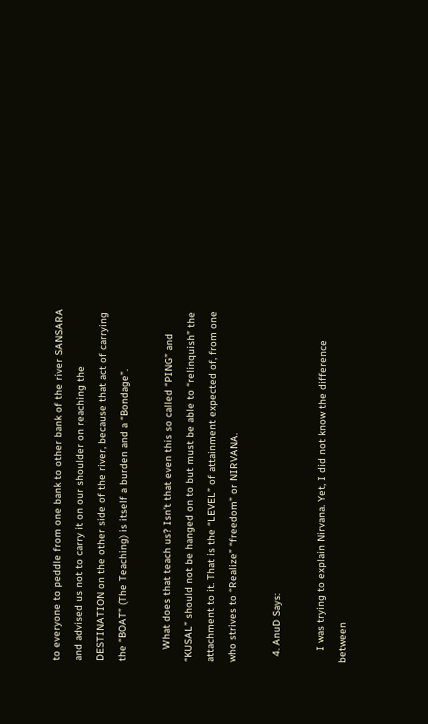to everyone to peddle from one bank to other bank of the river SANSARA and advised us not to carry it on our shoulder on reaching the DESTINATION on the other side of the river, because that act of carrying the “BOAT” (The Teaching) is itself a burden and a “Bondage”.

    What does that teach us? Isn’t that even this so called “PING” and “KUSAL” should not be hanged on to but must be able to “relinquish” the attachment to it. That is the “LEVEL” of attainment expected of, from one who strives to “Realize” “freedom” or NIRVANA.

  4. AnuD Says:

    I was trying to explain Nirvana. Yet, I did not know the difference between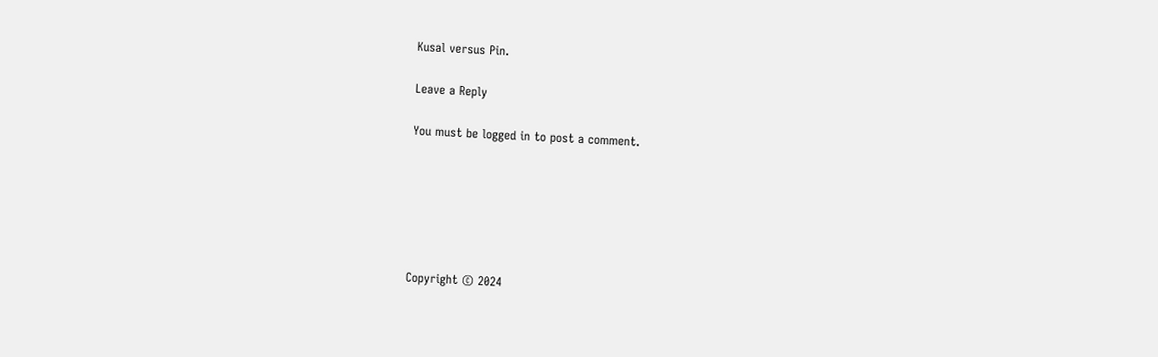Kusal versus Pin.

Leave a Reply

You must be logged in to post a comment.






Copyright © 2024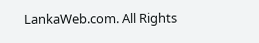LankaWeb.com. All Rights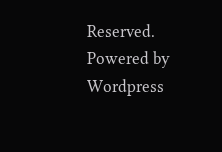Reserved. Powered by Wordpress